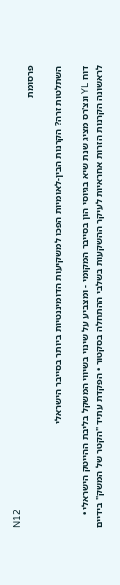N12
פרסומת

השתלטות זרה? הקרנות הבין-לאומיות הפכו למשקיעות הדומיננטיות ביותר בסייבר הישראלי

דוח YL ונצ'רס מציג שנת שיא בגיוסי הון בסייבר המקומי - ומצביע על שינוי בשיווי המשקל בליבת ההייטק הישראלי • לראשונה הקרנות הזרות אחראיות לעיקר ההשקעות בשלבי ההתחלה בסקטור • הפקדת עתיד "הקטר של המשק" בידיים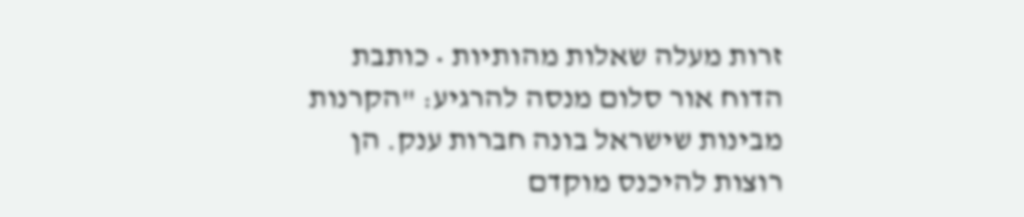זרות מעלה שאלות מהותיות • כותבת הדוח אור סלום מנסה להרגיע: "הקרנות מבינות שישראל בונה חברות ענק. הן רוצות להיכנס מוקדם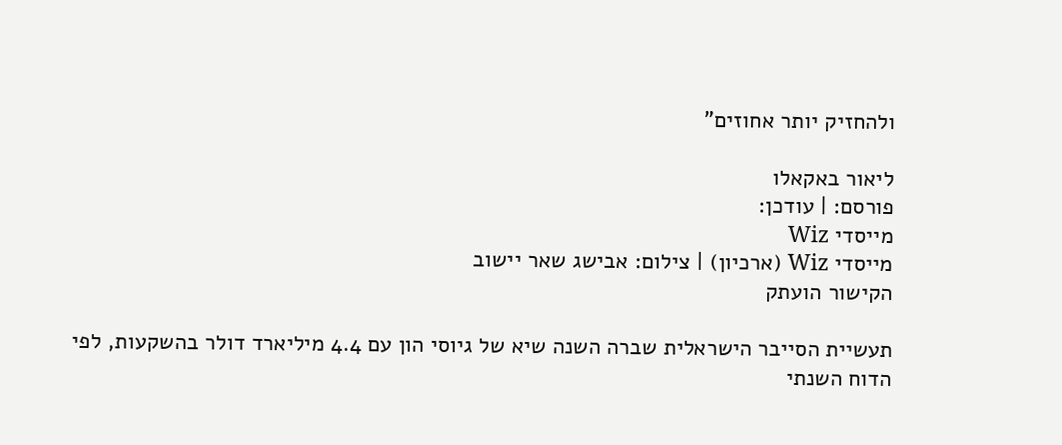ולהחזיק יותר אחוזים"

ליאור באקאלו
פורסם: | עודכן:
מייסדי Wiz
מייסדי Wiz (ארכיון) | צילום: אבישג שאר יישוב
הקישור הועתק

תעשיית הסייבר הישראלית שברה השנה שיא של גיוסי הון עם 4.4 מיליארד דולר בהשקעות, לפי הדוח השנתי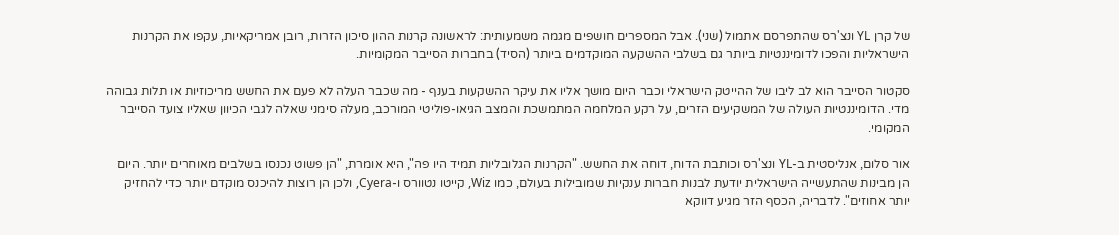של קרן YL ונצ'רס שהתפרסם אתמול (שני). אבל המספרים חושפים מגמה משמעותית: לראשונה קרנות ההון סיכון הזרות, רובן אמריקאיות, עקפו את הקרנות הישראליות והפכו לדומיננטיות ביותר גם בשלבי ההשקעה המוקדמים ביותר (הסיד) בחברות הסייבר המקומיות.

סקטור הסייבר הוא לב ליבו של ההייטק הישראלי וכבר היום מושך אליו את עיקר ההשקעות בענף - מה שכבר העלה לא פעם את החשש מריכוזיות או תלות גבוהה מדי. הדומיננטיות העולה של המשקיעים הזרים, על רקע המלחמה המתמשכת והמצב הגיאו-פוליטי המורכב, מעלה סימני שאלה לגבי הכיוון שאליו צועד הסייבר המקומי.

אור סלום, אנליסטית ב-YL ונצ'רס וכותבת הדוח, דוחה את החשש. "הקרנות הגלובליות תמיד היו פה", היא אומרת, "הן פשוט נכנסו בשלבים מאוחרים יותר. היום הן מבינות שהתעשייה הישראלית יודעת לבנות חברות ענקיות שמובילות בעולם, כמו Wiz, קייטו נטוורס ו-Cyera, ולכן הן רוצות להיכנס מוקדם יותר כדי להחזיק יותר אחוזים". לדבריה, הכסף הזר מגיע דווקא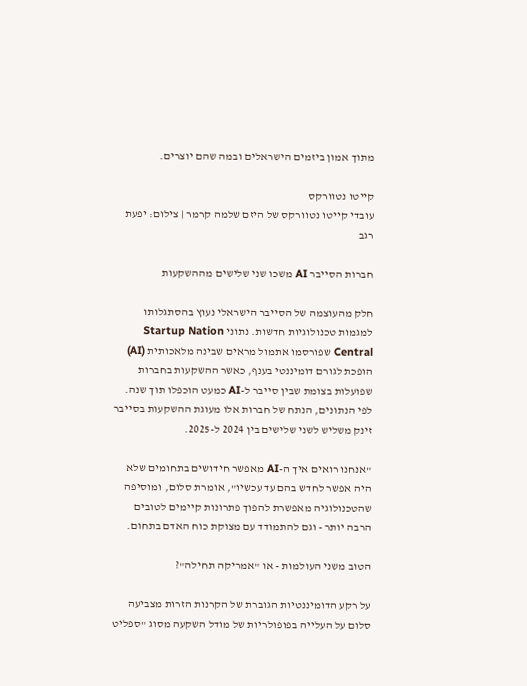מתוך אמון ביזמים הישראלים ובמה שהם יוצרים.

קייטו נטוורקס
עובדי קייטו נטוורקס של היזם שלמה קרמר | צילום: יפעת רגב

חברות הסייבר AI משכו שני שלישים מההשקעות

חלק מהעוצמה של הסייבר הישראלי נעוץ בהסתגלותו למגמות טכנולוגיות חדשות. נתוני Startup Nation Central שפורסמו אתמול מראים שבינה מלאכותית (AI) הופכת לגורם דומיננטי בענף, כאשר ההשקעות בחברות שפועלות בצומת שבין סייבר ל-AI כמעט הוכפלו תוך שנה. לפי הנתונים, הנתח של חברות אלו מעוגת ההשקעות בסייבר זינק משליש לשני שלישים בין 2024 ל-2025.

"אנחנו רואים איך ה-AI מאפשר חידושים בתחומים שלא היה אפשר לחדש בהם עד עכשיו", אומרת סלום, ומוסיפה שהטכנולוגיה מאפשרת להפוך פתרונות קיימים לטובים הרבה יותר - וגם להתמודד עם מצוקת כוח האדם בתחום.

הטוב משני העולמות - או "אמריקה תחילה"?

על רקע הדומיננטיות הגוברת של הקרנות הזרות מצביעה סלום על העלייה בפופולריות של מודל השקעה מסוג "ספליט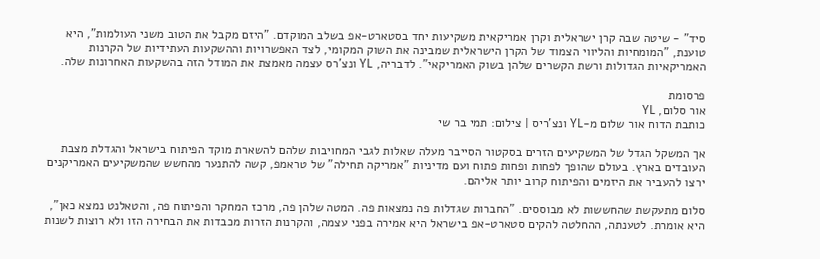סיד" - שיטה שבה קרן ישראלית וקרן אמריקאית משקיעות יחד בסטארט-אפ בשלב המוקדם. "היזם מקבל את הטוב משני העולמות", היא טוענת, "המומחיות והליווי הצמוד של הקרן הישראלית שמבינה את השוק המקומי, לצד האפשרויות וההשקעות העתידיות של הקרנות האמריקאיות הגדולות ורשת הקשרים שלהן בשוק האמריקאי". לדבריה, YL ונצ'רס עצמה מאמצת את המודל הזה בהשקעות האחרונות שלה.

פרסומת
אור סלום, YL
כותבת הדוח אור שלום מ-YL ונצ'ריס | צילום: תמי בר שי

אך המשקל הגדל של המשקיעים הזרים בסקטור הסייבר מעלה שאלות לגבי המחויבות שלהם להשארת מוקד הפיתוח בישראל והגדלת מצבת העובדים בארץ. בעולם שהופך לפחות ופחות פתוח ועם מדיניות "אמריקה תחילה" של טראמפ, קשה להתנער מהחשש שהמשקיעים האמריקנים ירצו להעביר את היזמים והפיתוח קרוב יותר אליהם.

סלום מתעקשת שהחששות לא מבוססים. "החברות שגדלות פה נמצאות פה. המטה שלהן פה, מרכז המחקר והפיתוח פה, והטאלנט נמצא כאן", היא אומרת. לטענתה, ההחלטה להקים סטארט-אפ בישראל היא אמירה בפני עצמה, והקרנות הזרות מכבדות את הבחירה הזו ולא רוצות לשנות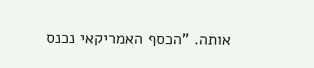אותה. "הכסף האמריקאי נכנס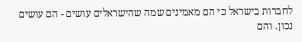לחברות בישראל כי הם מאמינים שמה שהישראלים עושים - הם עושים נכון. והם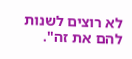לא רוצים לשנות להם את זה".